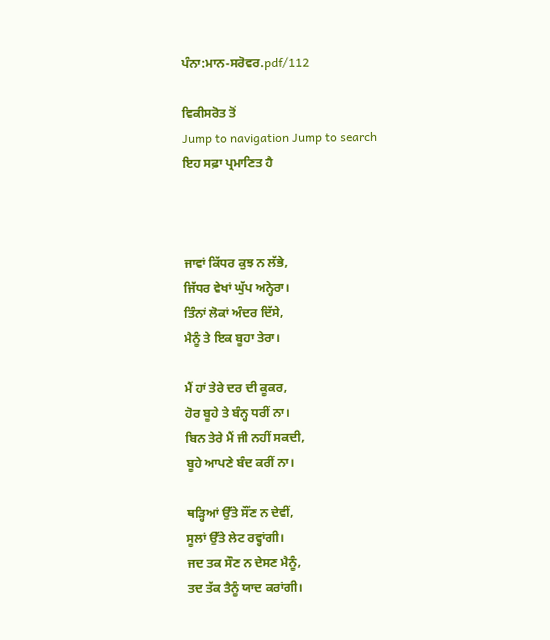ਪੰਨਾ:ਮਾਨ-ਸਰੋਵਰ.pdf/112

ਵਿਕੀਸਰੋਤ ਤੋਂ
Jump to navigation Jump to search
ਇਹ ਸਫ਼ਾ ਪ੍ਰਮਾਣਿਤ ਹੈ



ਜਾਵਾਂ ਕਿੱਧਰ ਕੁਝ ਨ ਲੱਭੇ,
ਜਿੱਧਰ ਵੇਖਾਂ ਘੁੱਪ ਅਨ੍ਹੇਰਾ।
ਤਿੰਨਾਂ ਲੋਕਾਂ ਅੰਦਰ ਦਿੱਸੇ,
ਮੈਨੂੰ ਤੇ ਇਕ ਬੂਹਾ ਤੇਰਾ।

ਮੈਂ ਹਾਂ ਤੇਰੇ ਦਰ ਦੀ ਕੂਕਰ,
ਹੋਰ ਬੂਹੇ ਤੇ ਬੰਨ੍ਹ ਧਰੀਂ ਨਾ।
ਬਿਨ ਤੇਰੇ ਮੈਂ ਜੀ ਨਹੀਂ ਸਕਦੀ,
ਬੂਹੇ ਆਪਣੇ ਬੰਦ ਕਰੀਂ ਨਾ।

ਥੜ੍ਹਿਆਂ ਉੱਤੇ ਸੌਂਣ ਨ ਦੇਵੀਂ,
ਸੂਲਾਂ ਉੱਤੇ ਲੇਟ ਰਵ੍ਹਾਂਗੀ।
ਜਦ ਤਕ ਸੌਣ ਨ ਦੇਸਣ ਮੈਨੂੰ,
ਤਦ ਤੱਕ ਤੈਨੂੰ ਯਾਦ ਕਰਾਂਗੀ।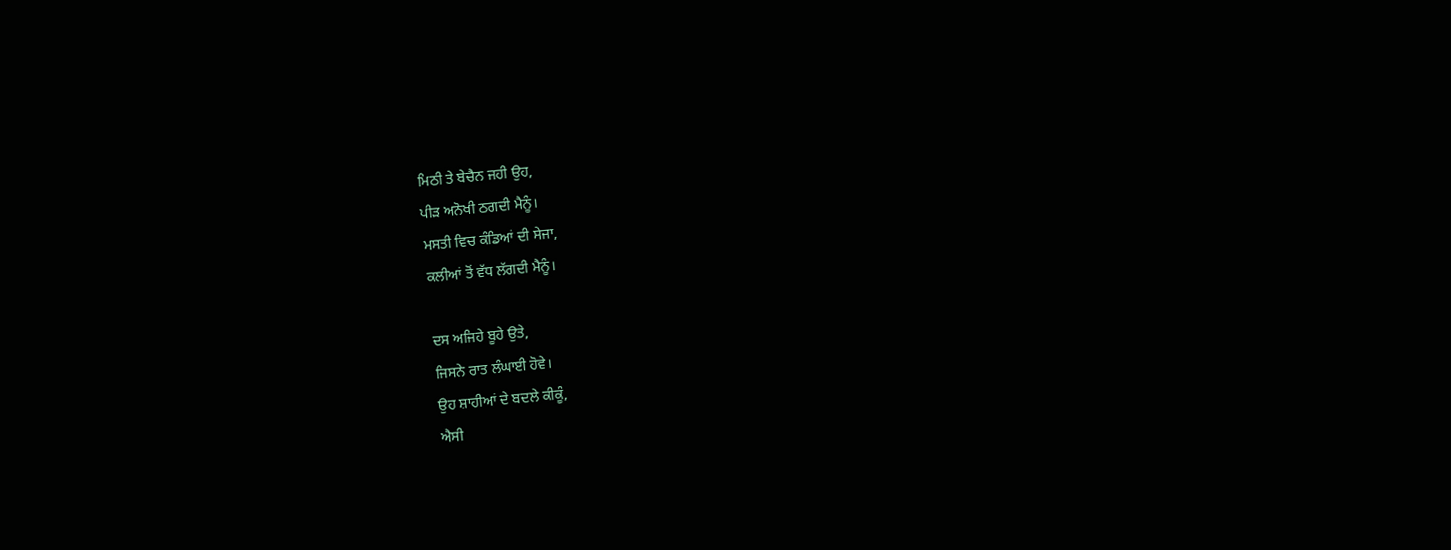ਮਿਠੀ ਤੇ ਬੇਚੈਨ ਜਹੀ ਉਹ,
ਪੀੜ ਅਨੋਖੀ ਠਗਦੀ ਮੈਨੂੰ।
ਮਸਤੀ ਵਿਚ ਕੰਡਿਆਂ ਦੀ ਸੇਜਾ,
ਕਲੀਆਂ ਤੋਂ ਵੱਧ ਲੱਗਦੀ ਮੈਨੂੰ।

ਦਸ ਅਜਿਹੇ ਬੂਹੇ ਉਤੇ,
ਜਿਸਨੇ ਰਾਤ ਲੰਘਾਈ ਹੋਵੇ।
ਉਹ ਸ਼ਾਹੀਆਂ ਦੇ ਬਦਲੇ ਕੀਕੂੰ,
ਐਸੀ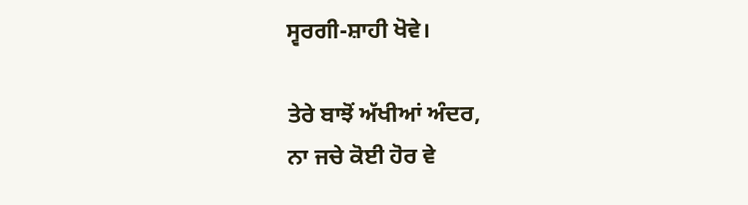ਸ੍ਵਰਗੀ-ਸ਼ਾਹੀ ਖੋਵੇ।

ਤੇਰੇ ਬਾਝੋਂ ਅੱਖੀਆਂ ਅੰਦਰ,
ਨਾ ਜਚੇ ਕੋਈ ਹੋਰ ਵੇ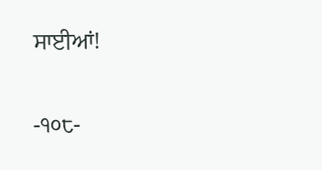ਸਾਈਆਂ!

-੧੦੮-